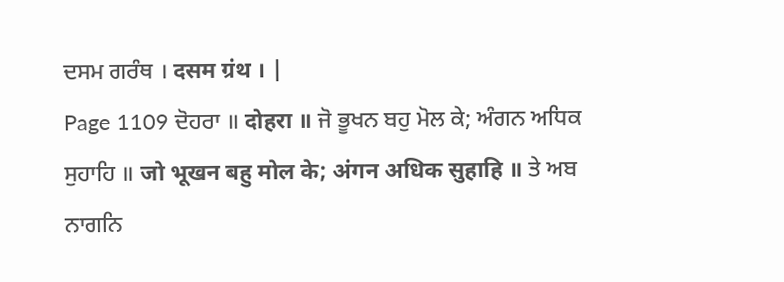ਦਸਮ ਗਰੰਥ । दसम ग्रंथ । |
Page 1109 ਦੋਹਰਾ ॥ दोहरा ॥ ਜੋ ਭੂਖਨ ਬਹੁ ਮੋਲ ਕੇ; ਅੰਗਨ ਅਧਿਕ ਸੁਹਾਹਿ ॥ जो भूखन बहु मोल के; अंगन अधिक सुहाहि ॥ ਤੇ ਅਬ ਨਾਗਨਿ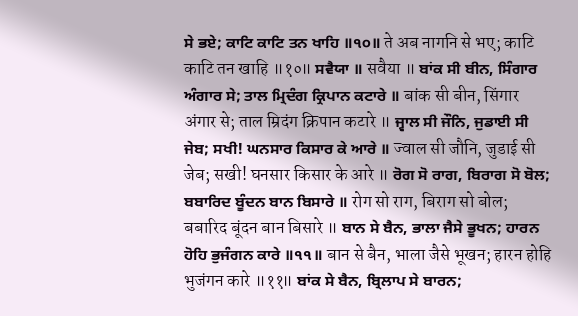ਸੇ ਭਏ; ਕਾਟਿ ਕਾਟਿ ਤਨ ਖਾਹਿ ॥੧੦॥ ते अब नागनि से भए; काटि काटि तन खाहि ॥१०॥ ਸਵੈਯਾ ॥ सवैया ॥ ਬਾਂਕ ਸੀ ਬੀਨ, ਸਿੰਗਾਰ ਅੰਗਾਰ ਸੇ; ਤਾਲ ਮ੍ਰਿਦੰਗ ਕ੍ਰਿਪਾਨ ਕਟਾਰੇ ॥ बांक सी बीन, सिंगार अंगार से; ताल म्रिदंग क्रिपान कटारे ॥ ਜ੍ਵਾਲ ਸੀ ਜੌਨਿ, ਜੁਡਾਈ ਸੀ ਜੇਬ; ਸਖੀ! ਘਨਸਾਰ ਕਿਸਾਰ ਕੇ ਆਰੇ ॥ ज्वाल सी जौनि, जुडाई सी जेब; सखी! घनसार किसार के आरे ॥ ਰੋਗ ਸੋ ਰਾਗ, ਬਿਰਾਗ ਸੋ ਬੋਲ; ਬਬਾਰਿਦ ਬੂੰਦਨ ਬਾਨ ਬਿਸਾਰੇ ॥ रोग सो राग, बिराग सो बोल; बबारिद बूंदन बान बिसारे ॥ ਬਾਨ ਸੇ ਬੈਨ, ਭਾਲਾ ਜੈਸੇ ਭੂਖਨ; ਹਾਰਨ ਹੋਹਿ ਭੁਜੰਗਨ ਕਾਰੇ ॥੧੧॥ बान से बैन, भाला जैसे भूखन; हारन होहि भुजंगन कारे ॥११॥ ਬਾਂਕ ਸੇ ਬੈਨ, ਬ੍ਰਿਲਾਪ ਸੇ ਬਾਰਨ;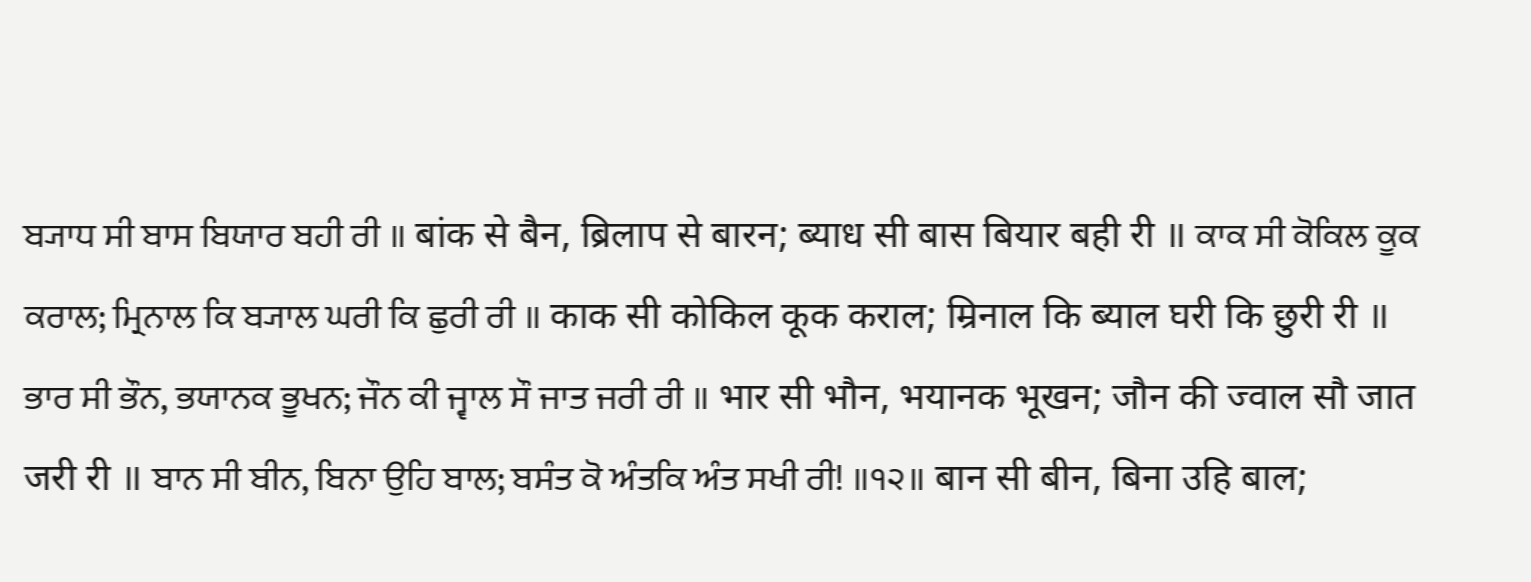ਬ੍ਯਾਧ ਸੀ ਬਾਸ ਬਿਯਾਰ ਬਹੀ ਰੀ ॥ बांक से बैन, ब्रिलाप से बारन; ब्याध सी बास बियार बही री ॥ ਕਾਕ ਸੀ ਕੋਕਿਲ ਕੂਕ ਕਰਾਲ; ਮ੍ਰਿਨਾਲ ਕਿ ਬ੍ਯਾਲ ਘਰੀ ਕਿ ਛੁਰੀ ਰੀ ॥ काक सी कोकिल कूक कराल; म्रिनाल कि ब्याल घरी कि छुरी री ॥ ਭਾਰ ਸੀ ਭੌਨ, ਭਯਾਨਕ ਭੂਖਨ; ਜੌਨ ਕੀ ਜ੍ਵਾਲ ਸੌ ਜਾਤ ਜਰੀ ਰੀ ॥ भार सी भौन, भयानक भूखन; जौन की ज्वाल सौ जात जरी री ॥ ਬਾਨ ਸੀ ਬੀਨ, ਬਿਨਾ ਉਹਿ ਬਾਲ; ਬਸੰਤ ਕੋ ਅੰਤਕਿ ਅੰਤ ਸਖੀ ਰੀ! ॥੧੨॥ बान सी बीन, बिना उहि बाल;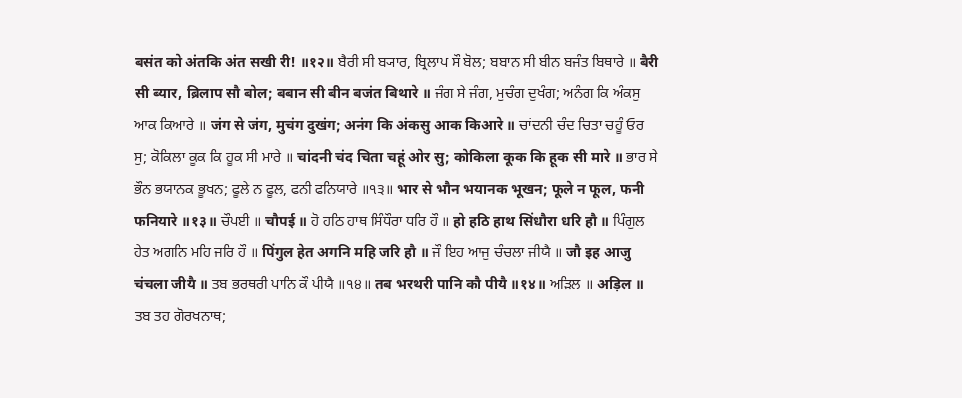बसंत को अंतकि अंत सखी री! ॥१२॥ ਬੈਰੀ ਸੀ ਬ੍ਯਾਰ, ਬ੍ਰਿਲਾਪ ਸੌ ਬੋਲ; ਬਬਾਨ ਸੀ ਬੀਨ ਬਜੰਤ ਬਿਥਾਰੇ ॥ बैरी सी ब्यार, ब्रिलाप सौ बोल; बबान सी बीन बजंत बिथारे ॥ ਜੰਗ ਸੇ ਜੰਗ, ਮੁਚੰਗ ਦੁਖੰਗ; ਅਨੰਗ ਕਿ ਅੰਕਸੁ ਆਕ ਕਿਆਰੇ ॥ जंग से जंग, मुचंग दुखंग; अनंग कि अंकसु आक किआरे ॥ ਚਾਂਦਨੀ ਚੰਦ ਚਿਤਾ ਚਹੂੰ ਓਰ ਸੁ; ਕੋਕਿਲਾ ਕੂਕ ਕਿ ਹੂਕ ਸੀ ਮਾਰੇ ॥ चांदनी चंद चिता चहूं ओर सु; कोकिला कूक कि हूक सी मारे ॥ ਭਾਰ ਸੇ ਭੌਨ ਭਯਾਨਕ ਭੂਖਨ; ਫੂਲੇ ਨ ਫੂਲ, ਫਨੀ ਫਨਿਯਾਰੇ ॥੧੩॥ भार से भौन भयानक भूखन; फूले न फूल, फनी फनियारे ॥१३॥ ਚੌਪਈ ॥ चौपई ॥ ਹੋ ਹਠਿ ਹਾਥ ਸਿੰਧੌਰਾ ਧਰਿ ਹੌ ॥ हो हठि हाथ सिंधौरा धरि हौ ॥ ਪਿੰਗੁਲ ਹੇਤ ਅਗਨਿ ਮਹਿ ਜਰਿ ਹੌ ॥ पिंगुल हेत अगनि महि जरि हौ ॥ ਜੌ ਇਹ ਆਜੁ ਚੰਚਲਾ ਜੀਯੈ ॥ जौ इह आजु चंचला जीयै ॥ ਤਬ ਭਰਥਰੀ ਪਾਨਿ ਕੌ ਪੀਯੈ ॥੧੪॥ तब भरथरी पानि कौ पीयै ॥१४॥ ਅੜਿਲ ॥ अड़िल ॥ ਤਬ ਤਹ ਗੋਰਖਨਾਥ;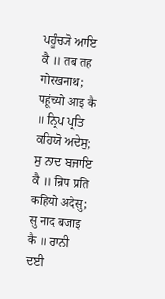ਪਹੂੰਚ੍ਯੋ ਆਇ ਕੈ ॥ तब तह गोरखनाथ; पहूंच्यो आइ कै ॥ ਨ੍ਰਿਪ ਪ੍ਰਤਿ ਕਹਿਯੋ ਅਦੇਸੁ; ਸੁ ਨਾਦ ਬਜਾਇ ਕੈ ॥ न्रिप प्रति कहियो अदेसु; सु नाद बजाइ कै ॥ ਰਾਨੀ ਦਈ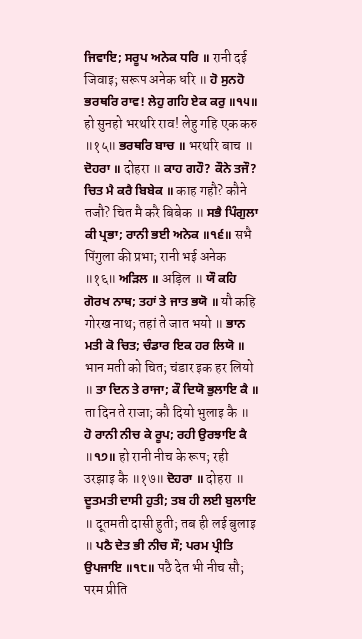ਜਿਵਾਇ; ਸਰੂਪ ਅਨੇਕ ਧਰਿ ॥ रानी दई जिवाइ; सरूप अनेक धरि ॥ ਹੋ ਸੁਨਹੋ ਭਰਥਰਿ ਰਾਵ! ਲੇਹੁ ਗਹਿ ਏਕ ਕਰੁ ॥੧੫॥ हो सुनहो भरथरि राव! लेहु गहि एक करु ॥१५॥ ਭਰਥਰਿ ਬਾਚ ॥ भरथरि बाच ॥ ਦੋਹਰਾ ॥ दोहरा ॥ ਕਾਹ ਗਹੌ? ਕੌਨੇ ਤਜੌ? ਚਿਤ ਮੈ ਕਰੈ ਬਿਬੇਕ ॥ काह गहौ? कौने तजौ? चित मै करै बिबेक ॥ ਸਭੈ ਪਿੰਗੁਲਾ ਕੀ ਪ੍ਰਭਾ; ਰਾਨੀ ਭਈ ਅਨੇਕ ॥੧੬॥ सभै पिंगुला की प्रभा; रानी भई अनेक ॥१६॥ ਅੜਿਲ ॥ अड़िल ॥ ਯੌ ਕਹਿ ਗੋਰਖ ਨਾਥ; ਤਹਾਂ ਤੇ ਜਾਤ ਭਯੋ ॥ यौ कहि गोरख नाथ; तहां ते जात भयो ॥ ਭਾਨ ਮਤੀ ਕੋ ਚਿਤ; ਚੰਡਾਰ ਇਕ ਹਰ ਲਿਯੋ ॥ भान मती को चित; चंडार इक हर लियो ॥ ਤਾ ਦਿਨ ਤੇ ਰਾਜਾ; ਕੌ ਦਿਯੋ ਭੁਲਾਇ ਕੈ ॥ ता दिन ते राजा; कौ दियो भुलाइ कै ॥ ਹੋ ਰਾਨੀ ਨੀਚ ਕੇ ਰੂਪ; ਰਹੀ ਉਰਝਾਇ ਕੈ ॥੧੭॥ हो रानी नीच के रूप; रही उरझाइ कै ॥१७॥ ਦੋਹਰਾ ॥ दोहरा ॥ ਦੂਤਮਤੀ ਦਾਸੀ ਹੁਤੀ; ਤਬ ਹੀ ਲਈ ਬੁਲਾਇ ॥ दूतमती दासी हुती; तब ही लई बुलाइ ॥ ਪਠੈ ਦੇਤ ਭੀ ਨੀਚ ਸੌ; ਪਰਮ ਪ੍ਰੀਤਿ ਉਪਜਾਇ ॥੧੮॥ पठै देत भी नीच सौ; परम प्रीति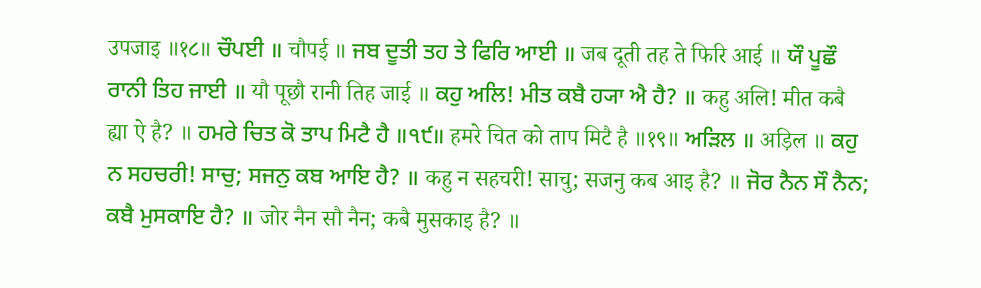उपजाइ ॥१८॥ ਚੌਪਈ ॥ चौपई ॥ ਜਬ ਦੂਤੀ ਤਹ ਤੇ ਫਿਰਿ ਆਈ ॥ जब दूती तह ते फिरि आई ॥ ਯੌ ਪੂਛੌ ਰਾਨੀ ਤਿਹ ਜਾਈ ॥ यौ पूछौ रानी तिह जाई ॥ ਕਹੁ ਅਲਿ! ਮੀਤ ਕਬੈ ਹ੍ਯਾ ਐ ਹੈ? ॥ कहु अलि! मीत कबै ह्या ऐ है? ॥ ਹਮਰੇ ਚਿਤ ਕੋ ਤਾਪ ਮਿਟੈ ਹੈ ॥੧੯॥ हमरे चित को ताप मिटै है ॥१९॥ ਅੜਿਲ ॥ अड़िल ॥ ਕਹੁ ਨ ਸਹਚਰੀ! ਸਾਚੁ; ਸਜਨੁ ਕਬ ਆਇ ਹੈ? ॥ कहु न सहचरी! साचु; सजनु कब आइ है? ॥ ਜੋਰ ਨੈਨ ਸੌ ਨੈਨ; ਕਬੈ ਮੁਸਕਾਇ ਹੈ? ॥ जोर नैन सौ नैन; कबै मुसकाइ है? ॥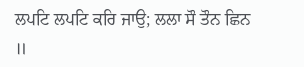ਲਪਟਿ ਲਪਟਿ ਕਰਿ ਜਾਉ; ਲਲਾ ਸੌ ਤੌਨ ਛਿਨ ॥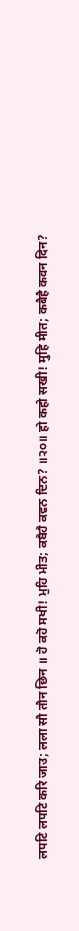लपटि लपटि करि जाउ; लला सौ तौन छिन ॥ ਹੋ ਕਹੋ ਸਖੀ! ਮੁਹਿ ਮੀਤ; ਕਬੈਹੈ ਕਵਨ ਦਿਨ? ॥੨੦॥ हो कहो सखी! मुहि मीत; कबैहै कवन दिन?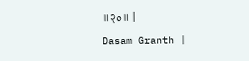॥२०॥ |
Dasam Granth |